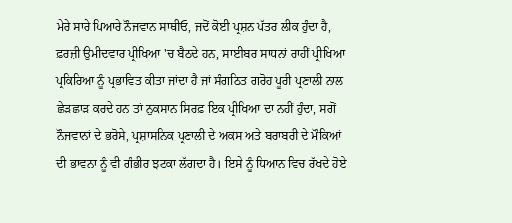ਮੇਰੇ ਸਾਰੇ ਪਿਆਰੇ ਨੌਜਵਾਨ ਸਾਥੀਓ, ਜਦੋਂ ਕੋਈ ਪ੍ਰਸ਼ਨ ਪੱਤਰ ਲੀਕ ਹੁੰਦਾ ਹੈ, ਫ਼ਰਜ਼ੀ ਉਮੀਦਵਾਰ ਪ੍ਰੀਖਿਆ 'ਚ ਬੈਠਦੇ ਹਨ, ਸਾਈਬਰ ਸਾਧਨਾਂ ਰਾਹੀਂ ਪ੍ਰੀਖਿਆ ਪ੍ਰਕਿਰਿਆ ਨੂੰ ਪ੍ਰਭਾਵਿਤ ਕੀਤਾ ਜਾਂਦਾ ਹੈ ਜਾਂ ਸੰਗਠਿਤ ਗਰੋਹ ਪੂਰੀ ਪ੍ਰਣਾਲੀ ਨਾਲ ਛੇੜਛਾੜ ਕਰਦੇ ਹਨ ਤਾਂ ਨੁਕਸਾਨ ਸਿਰਫ਼ ਇਕ ਪ੍ਰੀਖਿਆ ਦਾ ਨਹੀਂ ਹੁੰਦਾ, ਸਗੋਂ ਨੌਜਵਾਨਾਂ ਦੇ ਭਰੋਸੇ, ਪ੍ਰਸ਼ਾਸਨਿਕ ਪ੍ਰਣਾਲੀ ਦੇ ਅਕਸ ਅਤੇ ਬਰਾਬਰੀ ਦੇ ਮੌਕਿਆਂ ਦੀ ਭਾਵਨਾ ਨੂੰ ਵੀ ਗੰਭੀਰ ਝਟਕਾ ਲੱਗਦਾ ਹੈ। ਇਸੇ ਨੂੰ ਧਿਆਨ ਵਿਚ ਰੱਖਦੇ ਹੋਏ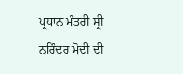ਪ੍ਰਧਾਨ ਮੰਤਰੀ ਸ੍ਰੀ ਨਰਿੰਦਰ ਮੋਦੀ ਦੀ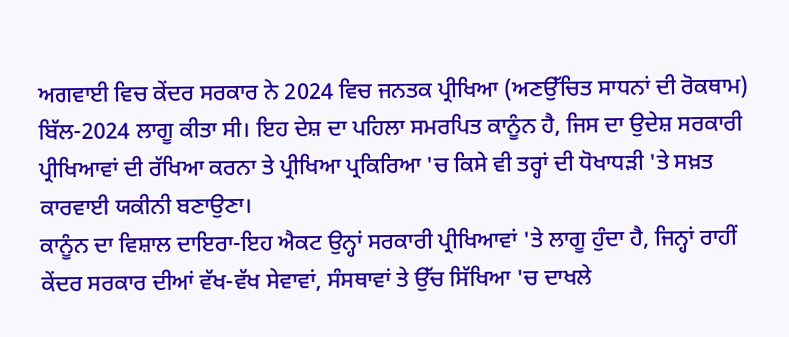ਅਗਵਾਈ ਵਿਚ ਕੇਂਦਰ ਸਰਕਾਰ ਨੇ 2024 ਵਿਚ ਜਨਤਕ ਪ੍ਰੀਖਿਆ (ਅਣਉੱਚਿਤ ਸਾਧਨਾਂ ਦੀ ਰੋਕਥਾਮ) ਬਿੱਲ-2024 ਲਾਗੂ ਕੀਤਾ ਸੀ। ਇਹ ਦੇਸ਼ ਦਾ ਪਹਿਲਾ ਸਮਰਪਿਤ ਕਾਨੂੰਨ ਹੈ, ਜਿਸ ਦਾ ਉਦੇਸ਼ ਸਰਕਾਰੀ ਪ੍ਰੀਖਿਆਵਾਂ ਦੀ ਰੱਖਿਆ ਕਰਨਾ ਤੇ ਪ੍ਰੀਖਿਆ ਪ੍ਰਕਿਰਿਆ 'ਚ ਕਿਸੇ ਵੀ ਤਰ੍ਹਾਂ ਦੀ ਧੋਖਾਧੜੀ 'ਤੇ ਸਖ਼ਤ ਕਾਰਵਾਈ ਯਕੀਨੀ ਬਣਾਉਣਾ।
ਕਾਨੂੰਨ ਦਾ ਵਿਸ਼ਾਲ ਦਾਇਰਾ-ਇਹ ਐਕਟ ਉਨ੍ਹਾਂ ਸਰਕਾਰੀ ਪ੍ਰੀਖਿਆਵਾਂ 'ਤੇ ਲਾਗੂ ਹੁੰਦਾ ਹੈ, ਜਿਨ੍ਹਾਂ ਰਾਹੀਂ ਕੇਂਦਰ ਸਰਕਾਰ ਦੀਆਂ ਵੱਖ-ਵੱਖ ਸੇਵਾਵਾਂ, ਸੰਸਥਾਵਾਂ ਤੇ ਉੱਚ ਸਿੱਖਿਆ 'ਚ ਦਾਖਲੇ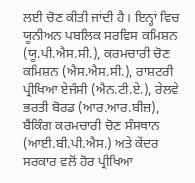ਲਈ ਚੋਣ ਕੀਤੀ ਜਾਂਦੀ ਹੈ। ਇਨ੍ਹਾਂ ਵਿਚ ਯੂਨੀਅਨ ਪਬਲਿਕ ਸਰਵਿਸ ਕਮਿਸ਼ਨ (ਯੂ.ਪੀ.ਐਸ.ਸੀ.), ਕਰਮਚਾਰੀ ਚੋਣ ਕਮਿਸ਼ਨ (ਐਸ.ਐਸ.ਸੀ.), ਰਾਸ਼ਟਰੀ ਪ੍ਰੀਖਿਆ ਏਜੰਸੀ (ਐਨ.ਟੀ.ਏ.), ਰੇਲਵੇ ਭਰਤੀ ਬੋਰਡ (ਆਰ.ਆਰ.ਬੀਜ਼), ਬੈਂਕਿੰਗ ਕਰਮਚਾਰੀ ਚੋਣ ਸੰਸਥਾਨ (ਆਈ.ਬੀ.ਪੀ.ਐਸ.) ਅਤੇ ਕੇਂਦਰ ਸਰਕਾਰ ਵਲੋਂ ਹੋਰ ਪ੍ਰੀਖਿਆ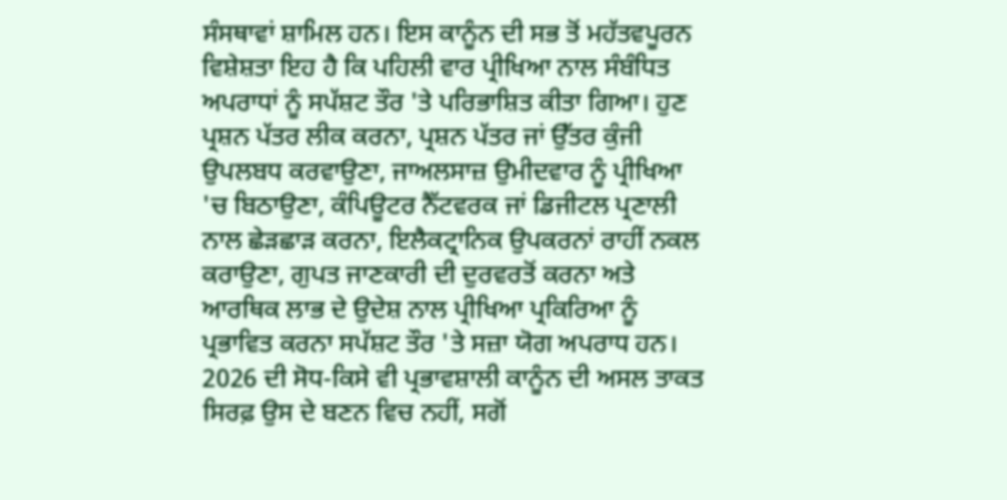ਸੰਸਥਾਵਾਂ ਸ਼ਾਮਿਲ ਹਨ। ਇਸ ਕਾਨੂੰਨ ਦੀ ਸਭ ਤੋਂ ਮਹੱਤਵਪੂਰਨ ਵਿਸ਼ੇਸ਼ਤਾ ਇਹ ਹੈ ਕਿ ਪਹਿਲੀ ਵਾਰ ਪ੍ਰੀਖਿਆ ਨਾਲ ਸੰਬੰਧਿਤ ਅਪਰਾਧਾਂ ਨੂੰ ਸਪੱਸ਼ਟ ਤੌਰ 'ਤੇ ਪਰਿਭਾਸ਼ਿਤ ਕੀਤਾ ਗਿਆ। ਹੁਣ ਪ੍ਰਸ਼ਨ ਪੱਤਰ ਲੀਕ ਕਰਨਾ, ਪ੍ਰਸ਼ਨ ਪੱਤਰ ਜਾਂ ਉੱਤਰ ਕੁੰਜੀ ਉਪਲਬਧ ਕਰਵਾਉਣਾ, ਜਾਅਲਸਾਜ਼ ਉਮੀਦਵਾਰ ਨੂੰ ਪ੍ਰੀਖਿਆ 'ਚ ਬਿਠਾਉਣਾ, ਕੰਪਿਊਟਰ ਨੈੱਟਵਰਕ ਜਾਂ ਡਿਜੀਟਲ ਪ੍ਰਣਾਲੀ ਨਾਲ ਛੇੜਛਾੜ ਕਰਨਾ, ਇਲੈਕਟ੍ਰਾਨਿਕ ਉਪਕਰਨਾਂ ਰਾਹੀਂ ਨਕਲ ਕਰਾਉਣਾ, ਗੁਪਤ ਜਾਣਕਾਰੀ ਦੀ ਦੁਰਵਰਤੋਂ ਕਰਨਾ ਅਤੇ ਆਰਥਿਕ ਲਾਭ ਦੇ ਉਦੇਸ਼ ਨਾਲ ਪ੍ਰੀਖਿਆ ਪ੍ਰਕਿਰਿਆ ਨੂੰ ਪ੍ਰਭਾਵਿਤ ਕਰਨਾ ਸਪੱਸ਼ਟ ਤੌਰ 'ਤੇ ਸਜ਼ਾ ਯੋਗ ਅਪਰਾਧ ਹਨ।
2026 ਦੀ ਸੋਧ-ਕਿਸੇ ਵੀ ਪ੍ਰਭਾਵਸ਼ਾਲੀ ਕਾਨੂੰਨ ਦੀ ਅਸਲ ਤਾਕਤ ਸਿਰਫ਼ ਉਸ ਦੇ ਬਣਨ ਵਿਚ ਨਹੀਂ, ਸਗੋਂ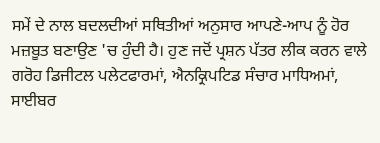ਸਮੇਂ ਦੇ ਨਾਲ ਬਦਲਦੀਆਂ ਸਥਿਤੀਆਂ ਅਨੁਸਾਰ ਆਪਣੇ-ਆਪ ਨੂੰ ਹੋਰ ਮਜ਼ਬੂਤ ਬਣਾਉਣ 'ਚ ਹੁੰਦੀ ਹੈ। ਹੁਣ ਜਦੋਂ ਪ੍ਰਸ਼ਨ ਪੱਤਰ ਲੀਕ ਕਰਨ ਵਾਲੇ ਗਰੋਹ ਡਿਜੀਟਲ ਪਲੇਟਫਾਰਮਾਂ, ਐਨਕ੍ਰਿਪਟਿਡ ਸੰਚਾਰ ਮਾਧਿਅਮਾਂ, ਸਾਈਬਰ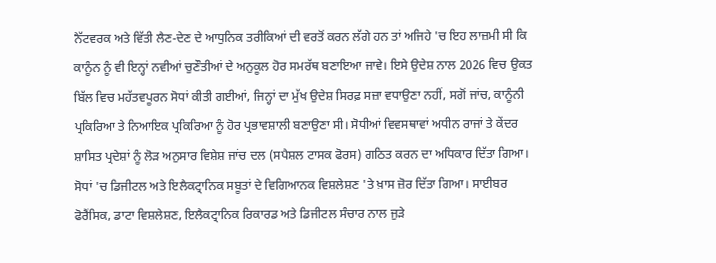ਨੈੱਟਵਰਕ ਅਤੇ ਵਿੱਤੀ ਲੈਣ-ਦੇਣ ਦੇ ਆਧੁਨਿਕ ਤਰੀਕਿਆਂ ਦੀ ਵਰਤੋਂ ਕਰਨ ਲੱਗੇ ਹਨ ਤਾਂ ਅਜਿਹੇ 'ਚ ਇਹ ਲਾਜ਼ਮੀ ਸੀ ਕਿ ਕਾਨੂੰਨ ਨੂੰ ਵੀ ਇਨ੍ਹਾਂ ਨਵੀਆਂ ਚੁਣੌਤੀਆਂ ਦੇ ਅਨੁਕੂਲ ਹੋਰ ਸਮਰੱਥ ਬਣਾਇਆ ਜਾਵੇ। ਇਸੇ ਉਦੇਸ਼ ਨਾਲ 2026 ਵਿਚ ਉਕਤ ਬਿੱਲ ਵਿਚ ਮਹੱਤਵਪੂਰਨ ਸੋਧਾਂ ਕੀਤੀ ਗਈਆਂ, ਜਿਨ੍ਹਾਂ ਦਾ ਮੁੱਖ ਉਦੇਸ਼ ਸਿਰਫ਼ ਸਜ਼ਾ ਵਧਾਉਣਾ ਨਹੀਂ, ਸਗੋਂ ਜਾਂਚ, ਕਾਨੂੰਨੀ ਪ੍ਰਕਿਰਿਆ ਤੇ ਨਿਆਇਕ ਪ੍ਰਕਿਰਿਆ ਨੂੰ ਹੋਰ ਪ੍ਰਭਾਵਸ਼ਾਲੀ ਬਣਾਉਣਾ ਸੀ। ਸੋਧੀਆਂ ਵਿਵਸਥਾਵਾਂ ਅਧੀਨ ਰਾਜਾਂ ਤੇ ਕੇਂਦਰ ਸ਼ਾਸਿਤ ਪ੍ਰਦੇਸ਼ਾਂ ਨੂੰ ਲੋੜ ਅਨੁਸਾਰ ਵਿਸ਼ੇਸ਼ ਜਾਂਚ ਦਲ (ਸਪੈਸ਼ਲ ਟਾਸਕ ਫੋਰਸ) ਗਠਿਤ ਕਰਨ ਦਾ ਅਧਿਕਾਰ ਦਿੱਤਾ ਗਿਆ। ਸੋਧਾਂ 'ਚ ਡਿਜੀਟਲ ਅਤੇ ਇਲੈਕਟ੍ਰਾਨਿਕ ਸਬੂਤਾਂ ਦੇ ਵਿਗਿਆਨਕ ਵਿਸ਼ਲੇਸ਼ਣ 'ਤੇ ਖ਼ਾਸ ਜ਼ੋਰ ਦਿੱਤਾ ਗਿਆ। ਸਾਈਬਰ ਫੋਰੈਂਸਿਕ, ਡਾਟਾ ਵਿਸ਼ਲੇਸ਼ਣ, ਇਲੈਕਟ੍ਰਾਨਿਕ ਰਿਕਾਰਡ ਅਤੇ ਡਿਜੀਟਲ ਸੰਚਾਰ ਨਾਲ ਜੁੜੇ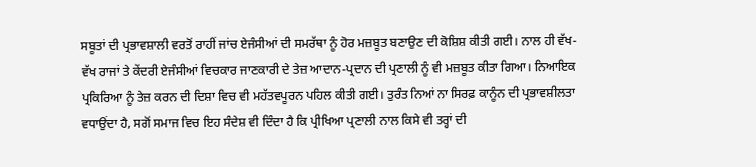ਸਬੂਤਾਂ ਦੀ ਪ੍ਰਭਾਵਸ਼ਾਲੀ ਵਰਤੋਂ ਰਾਹੀਂ ਜਾਂਚ ਏਜੰਸੀਆਂ ਦੀ ਸਮਰੱਥਾ ਨੂੰ ਹੋਰ ਮਜ਼ਬੂਤ ਬਣਾਉਣ ਦੀ ਕੋਸ਼ਿਸ਼ ਕੀਤੀ ਗਈ। ਨਾਲ ਹੀ ਵੱਖ-ਵੱਖ ਰਾਜਾਂ ਤੇ ਕੇਂਦਰੀ ਏਜੰਸੀਆਂ ਵਿਚਕਾਰ ਜਾਣਕਾਰੀ ਦੇ ਤੇਜ਼ ਆਦਾਨ-ਪ੍ਰਦਾਨ ਦੀ ਪ੍ਰਣਾਲੀ ਨੂੰ ਵੀ ਮਜ਼ਬੂਤ ਕੀਤਾ ਗਿਆ। ਨਿਆਇਕ ਪ੍ਰਕਿਰਿਆ ਨੂੰ ਤੇਜ਼ ਕਰਨ ਦੀ ਦਿਸ਼ਾ ਵਿਚ ਵੀ ਮਹੱਤਵਪੂਰਨ ਪਹਿਲ ਕੀਤੀ ਗਈ। ਤੁਰੰਤ ਨਿਆਂ ਨਾ ਸਿਰਫ਼ ਕਾਨੂੰਨ ਦੀ ਪ੍ਰਭਾਵਸ਼ੀਲਤਾ ਵਧਾਉਂਦਾ ਹੈ, ਸਗੋਂ ਸਮਾਜ ਵਿਚ ਇਹ ਸੰਦੇਸ਼ ਵੀ ਦਿੰਦਾ ਹੈ ਕਿ ਪ੍ਰੀਖਿਆ ਪ੍ਰਣਾਲੀ ਨਾਲ ਕਿਸੇ ਵੀ ਤਰ੍ਹਾਂ ਦੀ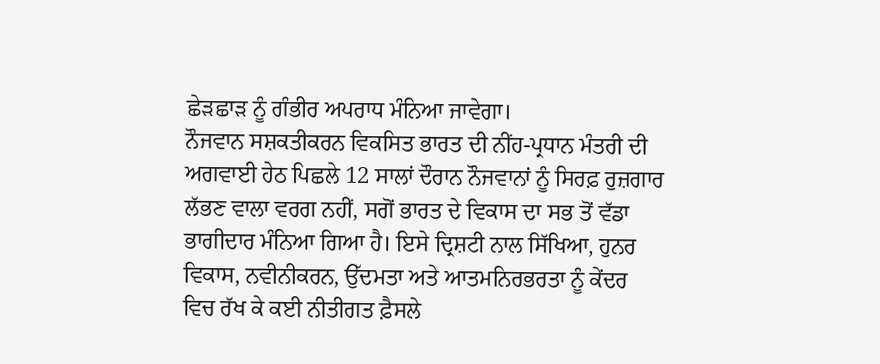ਛੇੜਛਾੜ ਨੂੰ ਗੰਭੀਰ ਅਪਰਾਧ ਮੰਨਿਆ ਜਾਵੇਗਾ।
ਨੌਜਵਾਨ ਸਸ਼ਕਤੀਕਰਨ ਵਿਕਸਿਤ ਭਾਰਤ ਦੀ ਨੀਂਹ-ਪ੍ਰਧਾਨ ਮੰਤਰੀ ਦੀ ਅਗਵਾਈ ਹੇਠ ਪਿਛਲੇ 12 ਸਾਲਾਂ ਦੌਰਾਨ ਨੌਜਵਾਨਾਂ ਨੂੰ ਸਿਰਫ਼ ਰੁਜ਼ਗਾਰ ਲੱਭਣ ਵਾਲਾ ਵਰਗ ਨਹੀਂ, ਸਗੋਂ ਭਾਰਤ ਦੇ ਵਿਕਾਸ ਦਾ ਸਭ ਤੋਂ ਵੱਡਾ ਭਾਗੀਦਾਰ ਮੰਨਿਆ ਗਿਆ ਹੈ। ਇਸੇ ਦ੍ਰਿਸ਼ਟੀ ਨਾਲ ਸਿੱਖਿਆ, ਹੁਨਰ ਵਿਕਾਸ, ਨਵੀਨੀਕਰਨ, ਉੱਦਮਤਾ ਅਤੇ ਆਤਮਨਿਰਭਰਤਾ ਨੂੰ ਕੇਂਦਰ ਵਿਚ ਰੱਖ ਕੇ ਕਈ ਨੀਤੀਗਤ ਫ਼ੈਸਲੇ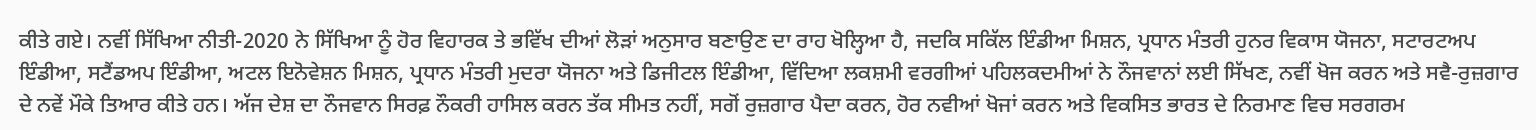ਕੀਤੇ ਗਏ। ਨਵੀਂ ਸਿੱਖਿਆ ਨੀਤੀ-2020 ਨੇ ਸਿੱਖਿਆ ਨੂੰ ਹੋਰ ਵਿਹਾਰਕ ਤੇ ਭਵਿੱਖ ਦੀਆਂ ਲੋੜਾਂ ਅਨੁਸਾਰ ਬਣਾਉਣ ਦਾ ਰਾਹ ਖੋਲ੍ਹਿਆ ਹੈ, ਜਦਕਿ ਸਕਿੱਲ ਇੰਡੀਆ ਮਿਸ਼ਨ, ਪ੍ਰਧਾਨ ਮੰਤਰੀ ਹੁਨਰ ਵਿਕਾਸ ਯੋਜਨਾ, ਸਟਾਰਟਅਪ ਇੰਡੀਆ, ਸਟੈਂਡਅਪ ਇੰਡੀਆ, ਅਟਲ ਇਨੋਵੇਸ਼ਨ ਮਿਸ਼ਨ, ਪ੍ਰਧਾਨ ਮੰਤਰੀ ਮੁਦਰਾ ਯੋਜਨਾ ਅਤੇ ਡਿਜੀਟਲ ਇੰਡੀਆ, ਵਿੱਦਿਆ ਲਕਸ਼ਮੀ ਵਰਗੀਆਂ ਪਹਿਲਕਦਮੀਆਂ ਨੇ ਨੌਜਵਾਨਾਂ ਲਈ ਸਿੱਖਣ, ਨਵੀਂ ਖੋਜ ਕਰਨ ਅਤੇ ਸਵੈ-ਰੁਜ਼ਗਾਰ ਦੇ ਨਵੇਂ ਮੌਕੇ ਤਿਆਰ ਕੀਤੇ ਹਨ। ਅੱਜ ਦੇਸ਼ ਦਾ ਨੌਜਵਾਨ ਸਿਰਫ਼ ਨੌਕਰੀ ਹਾਸਿਲ ਕਰਨ ਤੱਕ ਸੀਮਤ ਨਹੀਂ, ਸਗੋਂ ਰੁਜ਼ਗਾਰ ਪੈਦਾ ਕਰਨ, ਹੋਰ ਨਵੀਆਂ ਖੋਜਾਂ ਕਰਨ ਅਤੇ ਵਿਕਸਿਤ ਭਾਰਤ ਦੇ ਨਿਰਮਾਣ ਵਿਚ ਸਰਗਰਮ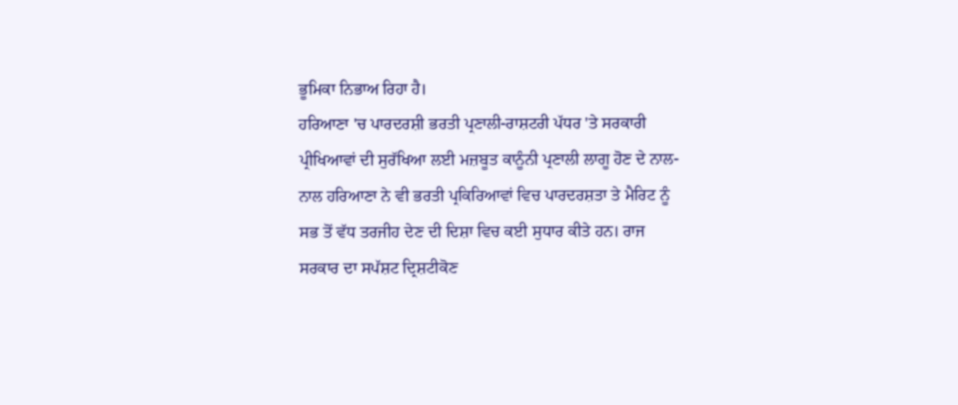ਭੂਮਿਕਾ ਨਿਭਾਅ ਰਿਹਾ ਹੈ।
ਹਰਿਆਣਾ 'ਚ ਪਾਰਦਰਸ਼ੀ ਭਰਤੀ ਪ੍ਰਣਾਲੀ-ਰਾਸ਼ਟਰੀ ਪੱਧਰ 'ਤੇ ਸਰਕਾਰੀ ਪ੍ਰੀਖਿਆਵਾਂ ਦੀ ਸੁਰੱਖਿਆ ਲਈ ਮਜ਼ਬੂਤ ਕਾਨੂੰਨੀ ਪ੍ਰਣਾਲੀ ਲਾਗੂ ਹੋਣ ਦੇ ਨਾਲ-ਨਾਲ ਹਰਿਆਣਾ ਨੇ ਵੀ ਭਰਤੀ ਪ੍ਰਕਿਰਿਆਵਾਂ ਵਿਚ ਪਾਰਦਰਸ਼ਤਾ ਤੇ ਮੈਰਿਟ ਨੂੰ ਸਭ ਤੋਂ ਵੱਧ ਤਰਜੀਹ ਦੇਣ ਦੀ ਦਿਸ਼ਾ ਵਿਚ ਕਈ ਸੁਧਾਰ ਕੀਤੇ ਹਨ। ਰਾਜ ਸਰਕਾਰ ਦਾ ਸਪੱਸ਼ਟ ਦ੍ਰਿਸ਼ਟੀਕੋਣ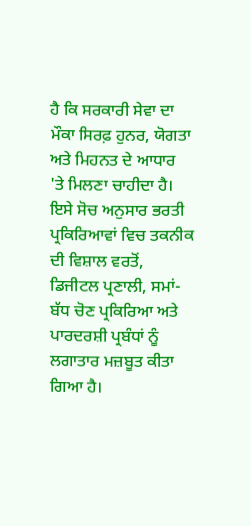ਹੈ ਕਿ ਸਰਕਾਰੀ ਸੇਵਾ ਦਾ ਮੌਕਾ ਸਿਰਫ਼ ਹੁਨਰ, ਯੋਗਤਾ ਅਤੇ ਮਿਹਨਤ ਦੇ ਆਧਾਰ 'ਤੇ ਮਿਲਣਾ ਚਾਹੀਦਾ ਹੈ। ਇਸੇ ਸੋਚ ਅਨੁਸਾਰ ਭਰਤੀ ਪ੍ਰਕਿਰਿਆਵਾਂ ਵਿਚ ਤਕਨੀਕ ਦੀ ਵਿਸ਼ਾਲ ਵਰਤੋਂ, ਡਿਜੀਟਲ ਪ੍ਰਣਾਲੀ, ਸਮਾਂ-ਬੱਧ ਚੋਣ ਪ੍ਰਕਿਰਿਆ ਅਤੇ ਪਾਰਦਰਸ਼ੀ ਪ੍ਰਬੰਧਾਂ ਨੂੰ ਲਗਾਤਾਰ ਮਜ਼ਬੂਤ ਕੀਤਾ ਗਿਆ ਹੈ।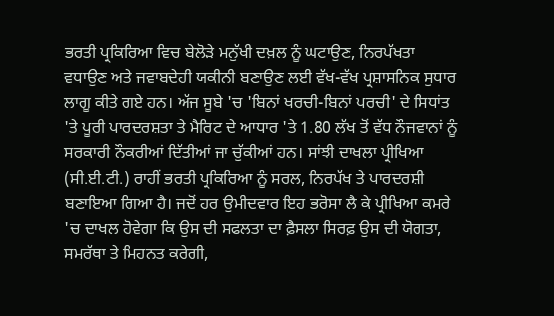ਭਰਤੀ ਪ੍ਰਕਿਰਿਆ ਵਿਚ ਬੇਲੋੜੇ ਮਨੁੱਖੀ ਦਖ਼ਲ ਨੂੰ ਘਟਾਉਣ, ਨਿਰਪੱਖਤਾ ਵਧਾਉਣ ਅਤੇ ਜਵਾਬਦੇਹੀ ਯਕੀਨੀ ਬਣਾਉਣ ਲਈ ਵੱਖ-ਵੱਖ ਪ੍ਰਸ਼ਾਸਨਿਕ ਸੁਧਾਰ ਲਾਗੂ ਕੀਤੇ ਗਏ ਹਨ। ਅੱਜ ਸੂਬੇ 'ਚ 'ਬਿਨਾਂ ਖਰਚੀ-ਬਿਨਾਂ ਪਰਚੀ' ਦੇ ਸਿਧਾਂਤ 'ਤੇ ਪੂਰੀ ਪਾਰਦਰਸ਼ਤਾ ਤੇ ਮੈਰਿਟ ਦੇ ਆਧਾਰ 'ਤੇ 1.80 ਲੱਖ ਤੋਂ ਵੱਧ ਨੌਜਵਾਨਾਂ ਨੂੰ ਸਰਕਾਰੀ ਨੌਕਰੀਆਂ ਦਿੱਤੀਆਂ ਜਾ ਚੁੱਕੀਆਂ ਹਨ। ਸਾਂਝੀ ਦਾਖਲਾ ਪ੍ਰੀਖਿਆ (ਸੀ.ਈ.ਟੀ.) ਰਾਹੀਂ ਭਰਤੀ ਪ੍ਰਕਿਰਿਆ ਨੂੰ ਸਰਲ, ਨਿਰਪੱਖ ਤੇ ਪਾਰਦਰਸ਼ੀ ਬਣਾਇਆ ਗਿਆ ਹੈ। ਜਦੋਂ ਹਰ ਉਮੀਦਵਾਰ ਇਹ ਭਰੋਸਾ ਲੈ ਕੇ ਪ੍ਰੀਖਿਆ ਕਮਰੇ 'ਚ ਦਾਖਲ ਹੋਵੇਗਾ ਕਿ ਉਸ ਦੀ ਸਫਲਤਾ ਦਾ ਫ਼ੈਸਲਾ ਸਿਰਫ਼ ਉਸ ਦੀ ਯੋਗਤਾ, ਸਮਰੱਥਾ ਤੇ ਮਿਹਨਤ ਕਰੇਗੀ,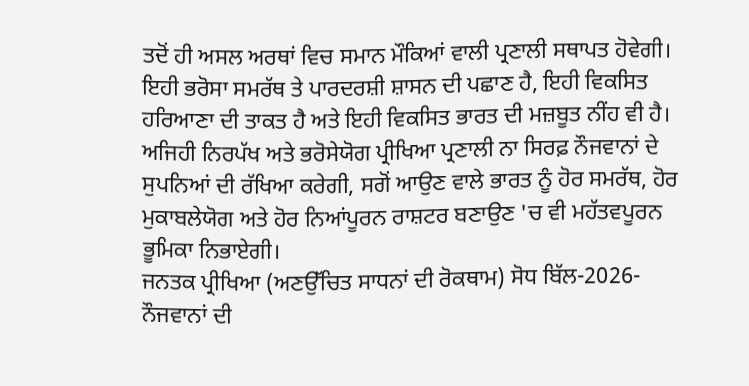ਤਦੋਂ ਹੀ ਅਸਲ ਅਰਥਾਂ ਵਿਚ ਸਮਾਨ ਮੌਕਿਆਂ ਵਾਲੀ ਪ੍ਰਣਾਲੀ ਸਥਾਪਤ ਹੋਵੇਗੀ। ਇਹੀ ਭਰੋਸਾ ਸਮਰੱਥ ਤੇ ਪਾਰਦਰਸ਼ੀ ਸ਼ਾਸਨ ਦੀ ਪਛਾਣ ਹੈ, ਇਹੀ ਵਿਕਸਿਤ ਹਰਿਆਣਾ ਦੀ ਤਾਕਤ ਹੈ ਅਤੇ ਇਹੀ ਵਿਕਸਿਤ ਭਾਰਤ ਦੀ ਮਜ਼ਬੂਤ ਨੀਂਹ ਵੀ ਹੈ। ਅਜਿਹੀ ਨਿਰਪੱਖ ਅਤੇ ਭਰੋਸੇਯੋਗ ਪ੍ਰੀਖਿਆ ਪ੍ਰਣਾਲੀ ਨਾ ਸਿਰਫ਼ ਨੌਜਵਾਨਾਂ ਦੇ ਸੁਪਨਿਆਂ ਦੀ ਰੱਖਿਆ ਕਰੇਗੀ, ਸਗੋਂ ਆਉਣ ਵਾਲੇ ਭਾਰਤ ਨੂੰ ਹੋਰ ਸਮਰੱਥ, ਹੋਰ ਮੁਕਾਬਲੇਯੋਗ ਅਤੇ ਹੋਰ ਨਿਆਂਪੂਰਨ ਰਾਸ਼ਟਰ ਬਣਾਉਣ 'ਚ ਵੀ ਮਹੱਤਵਪੂਰਨ ਭੂਮਿਕਾ ਨਿਭਾਏਗੀ।
ਜਨਤਕ ਪ੍ਰੀਖਿਆ (ਅਣਉੱਚਿਤ ਸਾਧਨਾਂ ਦੀ ਰੋਕਥਾਮ) ਸੋਧ ਬਿੱਲ-2026-ਨੌਜਵਾਨਾਂ ਦੀ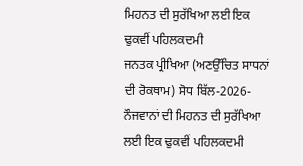ਮਿਹਨਤ ਦੀ ਸੁਰੱਖਿਆ ਲਈ ਇਕ ਢੁਕਵੀਂ ਪਹਿਲਕਦਮੀ
ਜਨਤਕ ਪ੍ਰੀਖਿਆ (ਅਣਉੱਚਿਤ ਸਾਧਨਾਂ ਦੀ ਰੋਕਥਾਮ) ਸੋਧ ਬਿੱਲ-2026-ਨੌਜਵਾਨਾਂ ਦੀ ਮਿਹਨਤ ਦੀ ਸੁਰੱਖਿਆ ਲਈ ਇਕ ਢੁਕਵੀਂ ਪਹਿਲਕਦਮੀ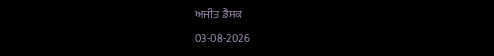ਅਜੀਤ ਡੈਸਕ
03-08-2026